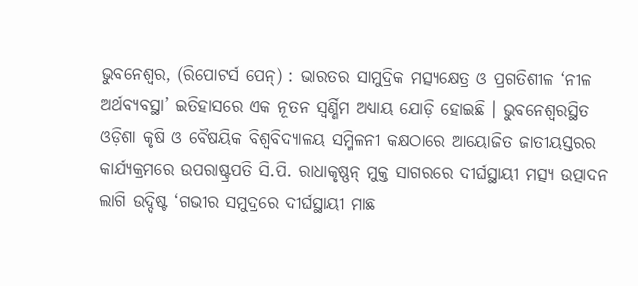ଭୁବନେଶ୍ୱର, (ରିପୋଟର୍ସ ପେନ୍) : ଭାରତର ସାମୁଦ୍ରିକ ମତ୍ସ୍ୟକ୍ଷେତ୍ର ଓ ପ୍ରଗତିଶୀଳ ‘ନୀଳ ଅର୍ଥବ୍ୟବସ୍ଥା’ ଇତିହାସରେ ଏକ ନୂତନ ସ୍ୱର୍ଣ୍ଣିମ ଅଧ୍ୟାୟ ଯୋଡ଼ି ହୋଇଛି । ଭୁବନେଶ୍ୱରସ୍ଥିତ ଓଡ଼ିଶା କୃଷି ଓ ବୈଷୟିକ ବିଶ୍ୱବିଦ୍ୟାଳୟ ସମ୍ମିଳନୀ କକ୍ଷଠାରେ ଆୟୋଜିତ ଜାତୀୟସ୍ତରର କାର୍ଯ୍ୟକ୍ରମରେ ଉପରାଷ୍ଟ୍ରପତି ସି.ପି. ରାଧାକୃଷ୍ଣନ୍ ମୁକ୍ତ ସାଗରରେ ଦୀର୍ଘସ୍ଥାୟୀ ମତ୍ସ୍ୟ ଉତ୍ପାଦନ ଲାଗି ଉଦ୍ଦିଷ୍ଟ ‘ଗଭୀର ସମୁଦ୍ରରେ ଦୀର୍ଘସ୍ଥାୟୀ ମାଛ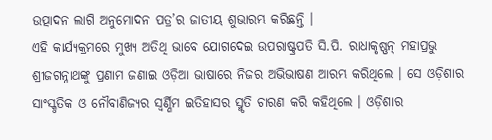ଉତ୍ପାଦନ ଲାଗି ଅନୁମୋଦନ ପତ୍ର’ର ଜାତୀୟ ଶୁଭାରମ୍ଭ କରିଛନ୍ତି ।
ଏହି କାର୍ଯ୍ୟକ୍ରମରେ ମୁଖ୍ୟ ଅତିଥି ଭାବେ ଯୋଗଦେଇ ଉପରାଷ୍ଟ୍ରପତି ସି.ପି. ରାଧାକୃଷ୍ଣନ୍ ମହାପ୍ରଭୁ ଶ୍ରୀଜଗନ୍ନାଥଙ୍କୁ ପ୍ରଣାମ ଜଣାଇ ଓଡ଼ିଆ ଭାଷାରେ ନିଜର ଅଭିଭାଷଣ ଆରମ୍ଭ କରିଥିଲେ । ସେ ଓଡ଼ିଶାର ସାଂସ୍କୃତିକ ଓ ନୌବାଣିଜ୍ୟର ସ୍ୱର୍ଣ୍ଣିମ ଇତିହାସର ସ୍ମୃତି ଚାରଣ କରି କହିଥିଲେ । ଓଡ଼ିଶାର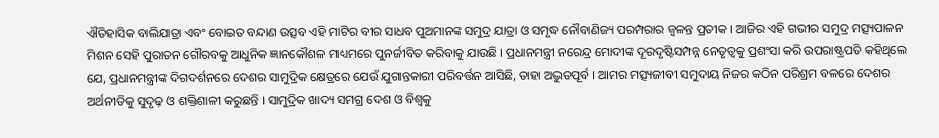ଐତିହାସିକ ବାଲିଯାତ୍ରା ଏବଂ ବୋଇତ ବନ୍ଦାଣ ଉତ୍ସବ ଏହି ମାଟିର ବୀର ସାଧବ ପୁଅମାନଙ୍କ ସମୁଦ୍ର ଯାତ୍ରା ଓ ସମୃଦ୍ଧ ନୌବାଣିଜ୍ୟ ପରମ୍ପରାର ଜ୍ୱଳନ୍ତ ପ୍ରତୀକ । ଆଜିର ଏହି ଗଭୀର ସମୁଦ୍ର ମତ୍ସ୍ୟପାଳନ ମିଶନ ସେହି ପୁରାତନ ଗୌରବକୁ ଆଧୁନିକ ଜ୍ଞାନକୌଶଳ ମାଧ୍ୟମରେ ପୁନର୍ଜୀବିତ କରିବାକୁ ଯାଉଛି । ପ୍ରଧାନମନ୍ତ୍ରୀ ନରେନ୍ଦ୍ର ମୋଦୀଙ୍କ ଦୂରଦୃଷ୍ଟିସମ୍ପନ୍ନ ନେତୃତ୍ୱକୁ ପ୍ରଶଂସା କରି ଉପରାଷ୍ଟ୍ରପତି କହିଥିଲେ ଯେ, ପ୍ରଧାନମନ୍ତ୍ରୀଙ୍କ ଦିଗଦର୍ଶନରେ ଦେଶର ସାମୁଦ୍ରିକ କ୍ଷେତ୍ରରେ ଯେଉଁ ଯୁଗାନ୍ତକାରୀ ପରିବର୍ତ୍ତନ ଆସିଛି, ତାହା ଅଦ୍ଭୁତପୂର୍ବ । ଆମର ମତ୍ସ୍ୟଜୀବୀ ସମୁଦାୟ ନିଜର କଠିନ ପରିଶ୍ରମ ବଳରେ ଦେଶର ଅର୍ଥନୀତିକୁ ସୁଦୃଢ଼ ଓ ଶକ୍ତିଶାଳୀ କରୁଛନ୍ତି । ସାମୁଦ୍ରିକ ଖାଦ୍ୟ ସମଗ୍ର ଦେଶ ଓ ବିଶ୍ୱକୁ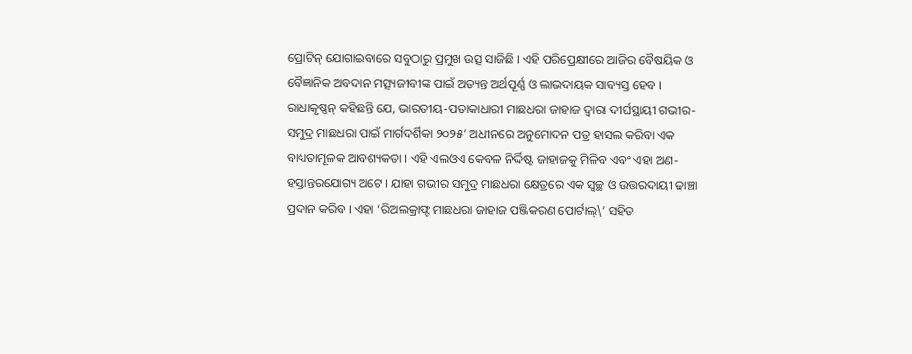ପ୍ରୋଟିନ୍ ଯୋଗାଇବାରେ ସବୁଠାରୁ ପ୍ରମୁଖ ଉତ୍ସ ସାଜିଛି । ଏହି ପରିପ୍ରେକ୍ଷୀରେ ଆଜିର ବୈଷୟିକ ଓ ବୈଜ୍ଞାନିକ ଅବଦାନ ମତ୍ସ୍ୟଜୀବୀଙ୍କ ପାଇଁ ଅତ୍ୟନ୍ତ ଅର୍ଥପୂର୍ଣ୍ଣ ଓ ଲାଭଦାୟକ ସାବ୍ୟସ୍ତ ହେବ ।
ରାଧାକୃଷ୍ଣନ୍ କହିଛନ୍ତି ଯେ, ଭାରତୀୟ-ପତାକାଧାରୀ ମାଛଧରା ଜାହାଜ ଦ୍ୱାରା ଦୀର୍ଘସ୍ଥାୟୀ ଗଭୀର-ସମୁଦ୍ର ମାଛଧରା ପାଇଁ ମାର୍ଗଦର୍ଶିକା ୨୦୨୫’ ଅଧୀନରେ ଅନୁମୋଦନ ପତ୍ର ହାସଲ କରିବା ଏକ ବାଧ୍ୟତାମୂଳକ ଆବଶ୍ୟକତା । ଏହି ଏଲଓଏ କେବଳ ନିର୍ଦ୍ଦିଷ୍ଟ ଜାହାଜକୁ ମିଳିବ ଏବଂ ଏହା ଅଣ-ହସ୍ତାନ୍ତରଯୋଗ୍ୟ ଅଟେ । ଯାହା ଗଭୀର ସମୁଦ୍ର ମାଛଧରା କ୍ଷେତ୍ରରେ ଏକ ସ୍ୱଚ୍ଛ ଓ ଉତ୍ତରଦାୟୀ ଢାଞ୍ଚା ପ୍ରଦାନ କରିବ । ଏହା ‘ରିଅଲକ୍ରାଫ୍ଟ ମାଛଧରା ଜାହାଜ ପଞ୍ଜିକରଣ ପୋର୍ଟାଲ୍\’ ସହିତ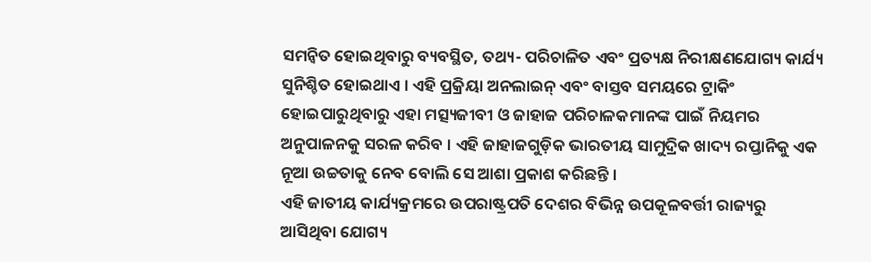ସମନ୍ୱିତ ହୋଇଥିବାରୁ ବ୍ୟବସ୍ଥିତ, ତଥ୍ୟ- ପରିଚାଳିତ ଏବଂ ପ୍ରତ୍ୟକ୍ଷ ନିରୀକ୍ଷଣଯୋଗ୍ୟ କାର୍ଯ୍ୟ ସୁନିଶ୍ଚିତ ହୋଇଥାଏ । ଏହି ପ୍ରକ୍ରିୟା ଅନଲାଇନ୍ ଏବଂ ବାସ୍ତବ ସମୟରେ ଟ୍ରାକିଂ ହୋଇପାରୁଥିବାରୁ ଏହା ମତ୍ସ୍ୟଜୀବୀ ଓ ଜାହାଜ ପରିଚାଳକମାନଙ୍କ ପାଇଁ ନିୟମର ଅନୁପାଳନକୁ ସରଳ କରିବ । ଏହି ଜାହାଜଗୁଡ଼ିକ ଭାରତୀୟ ସାମୁଦ୍ରିକ ଖାଦ୍ୟ ରପ୍ତାନିକୁ ଏକ ନୂଆ ଉଚ୍ଚତାକୁ ନେବ ବୋଲି ସେ ଆଶା ପ୍ରକାଶ କରିଛନ୍ତି ।
ଏହି ଜାତୀୟ କାର୍ଯ୍ୟକ୍ରମରେ ଉପରାଷ୍ଟ୍ରପତି ଦେଶର ବିଭିନ୍ନ ଉପକୂଳବର୍ତ୍ତୀ ରାଜ୍ୟରୁ ଆସିଥିବା ଯୋଗ୍ୟ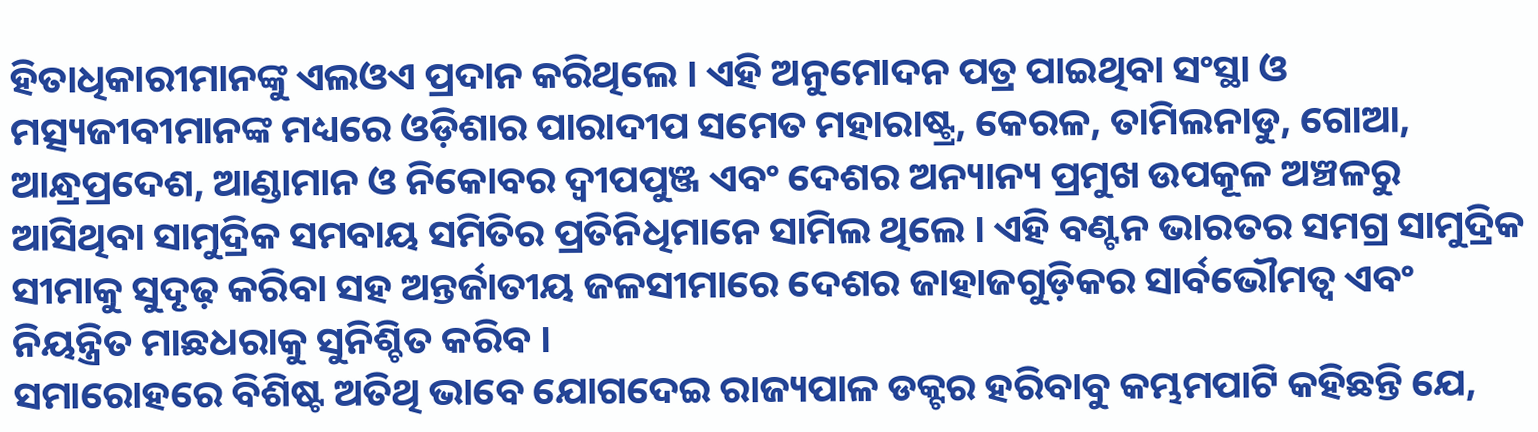ହିତାଧିକାରୀମାନଙ୍କୁ ଏଲଓଏ ପ୍ରଦାନ କରିଥିଲେ । ଏହି ଅନୁମୋଦନ ପତ୍ର ପାଇଥିବା ସଂସ୍ଥା ଓ ମତ୍ସ୍ୟଜୀବୀମାନଙ୍କ ମଧ୍ୟରେ ଓଡ଼ିଶାର ପାରାଦୀପ ସମେତ ମହାରାଷ୍ଟ୍ର, କେରଳ, ତାମିଲନାଡୁ, ଗୋଆ, ଆନ୍ଧ୍ରପ୍ରଦେଶ, ଆଣ୍ଡାମାନ ଓ ନିକୋବର ଦ୍ୱୀପପୁଞ୍ଜ ଏବଂ ଦେଶର ଅନ୍ୟାନ୍ୟ ପ୍ରମୁଖ ଉପକୂଳ ଅଞ୍ଚଳରୁ ଆସିଥିବା ସାମୁଦ୍ରିକ ସମବାୟ ସମିତିର ପ୍ରତିନିଧିମାନେ ସାମିଲ ଥିଲେ । ଏହି ବଣ୍ଟନ ଭାରତର ସମଗ୍ର ସାମୁଦ୍ରିକ ସୀମାକୁ ସୁଦୃଢ଼ କରିବା ସହ ଅନ୍ତର୍ଜାତୀୟ ଜଳସୀମାରେ ଦେଶର ଜାହାଜଗୁଡ଼ିକର ସାର୍ବଭୌମତ୍ୱ ଏବଂ ନିୟନ୍ତ୍ରିତ ମାଛଧରାକୁ ସୁନିଶ୍ଚିତ କରିବ ।
ସମାରୋହରେ ବିଶିଷ୍ଟ ଅତିଥି ଭାବେ ଯୋଗଦେଇ ରାଜ୍ୟପାଳ ଡକ୍ଟର ହରିବାବୁ କମ୍ଭମପାଟି କହିଛନ୍ତି ଯେ,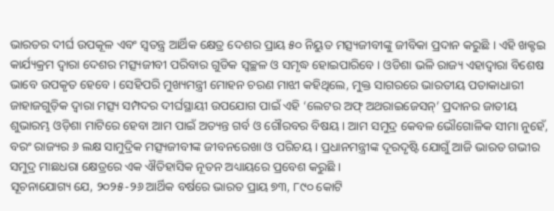ଭାରତର ଦୀର୍ଘ ଉପକୂଳ ଏବଂ ସ୍ୱତନ୍ତ୍ର ଆର୍ଥିକ କ୍ଷେତ୍ର ଦେଶର ପ୍ରାୟ ୫୦ ନିୟୁତ ମତ୍ସ୍ୟଜୀବୀଙ୍କୁ ଜୀବିକା ପ୍ରଦାନ କରୁଛି । ଏହି ଖକ୍ଟଇ କାର୍ଯ୍ୟକ୍ରମ ଦ୍ୱାରା ଦେଶର ମତ୍ସ୍ୟଜୀବୀ ପରିବାର ଗୁଡିକ ସ୍ୱଚ୍ଛଳ ଓ ସମୃଦ୍ଧ ହୋଇପାରିବେ । ଓଡିଶା ଭଳି ରାଜ୍ୟ ଏହାଦ୍ୱାରା ବିଶେଷ ଭାବେ ଉପକୃତ ହେବେ । ସେହିପରି ମୁଖ୍ୟମନ୍ତ୍ରୀ ମୋହନ ଚରଣ ମାଝୀ କହିଥିଲେ, ମୁକ୍ତ ସାଗରରେ ଭାରତୀୟ ପତାକାଧାରୀ ଜାହାଜଗୁଡ଼ିକ ଦ୍ୱାରା ମତ୍ସ୍ୟ ସମ୍ପଦର ଦୀର୍ଘସ୍ଥାୟୀ ଉପଯୋଗ ପାଇଁ ଏହି ‘ଲେଟର ଅଫ୍ ଅଥରାଇଜେସନ୍’ ପ୍ରଦାନର ଜାତୀୟ ଶୁଭାରମ୍ଭ ଓଡ଼ିଶା ମାଟିରେ ହେବା ଆମ ପାଇଁ ଅତ୍ୟନ୍ତ ଗର୍ବ ଓ ଗୌରବର ବିଷୟ । ଆମ ସମୁଦ୍ର କେବଳ ଭୌଗୋଳିକ ସୀମା ନୁହେଁ, ବରଂ ରାଜ୍ୟର ୬ ଲକ୍ଷ ସାମୁଦ୍ରିକ ମତ୍ସ୍ୟଜୀବୀଙ୍କ ଜୀବନରେଖା ଓ ପରିଚୟ । ପ୍ରଧାନମନ୍ତ୍ରୀଙ୍କ ଦୂରଦୃଷ୍ଟି ଯୋଗୁଁ ଆଜି ଭାରତ ଗଭୀର ସମୁଦ୍ର ମାଛଧରା କ୍ଷେତ୍ରରେ ଏକ ଐତିହାସିକ ନୂତନ ଅଧ୍ୟାୟରେ ପ୍ରବେଶ କରୁଛି ।
ସୂଚନାଯୋଗ୍ୟ ଯେ, ୨୦୨୫-୨୬ ଆର୍ଥିକ ବର୍ଷରେ ଭାରତ ପ୍ରାୟ ୭୩, ୮୯୦ କୋଟି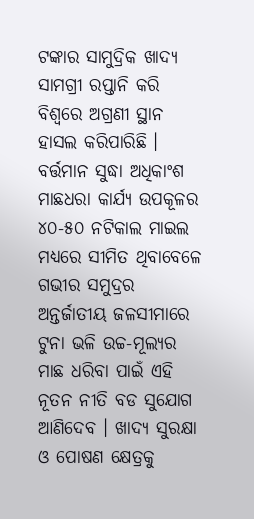ଟଙ୍କାର ସାମୁଦ୍ରିକ ଖାଦ୍ୟ ସାମଗ୍ରୀ ରପ୍ତାନି କରି ବିଶ୍ୱରେ ଅଗ୍ରଣୀ ସ୍ଥାନ ହାସଲ କରିପାରିଛି । ବର୍ତ୍ତମାନ ସୁଦ୍ଧା ଅଧିକାଂଶ ମାଛଧରା କାର୍ଯ୍ୟ ଉପକୂଳର ୪୦-୫୦ ନଟିକାଲ ମାଇଲ ମଧ୍ୟରେ ସୀମିତ ଥିବାବେଳେ ଗଭୀର ସମୁଦ୍ରର ଅନ୍ତର୍ଜାତୀୟ ଜଳସୀମାରେ ଟୁନା ଭଳି ଉଚ୍ଚ-ମୂଲ୍ୟର ମାଛ ଧରିବା ପାଇଁ ଏହି ନୂତନ ନୀତି ବଡ ସୁଯୋଗ ଆଣିଦେବ । ଖାଦ୍ୟ ସୁରକ୍ଷା ଓ ପୋଷଣ କ୍ଷେତ୍ରକୁ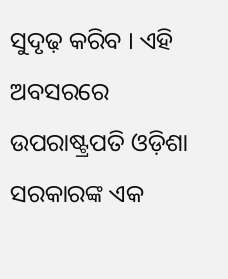ସୁଦୃଢ଼ କରିବ । ଏହି ଅବସରରେ ଉପରାଷ୍ଟ୍ରପତି ଓଡ଼ିଶା ସରକାରଙ୍କ ଏକ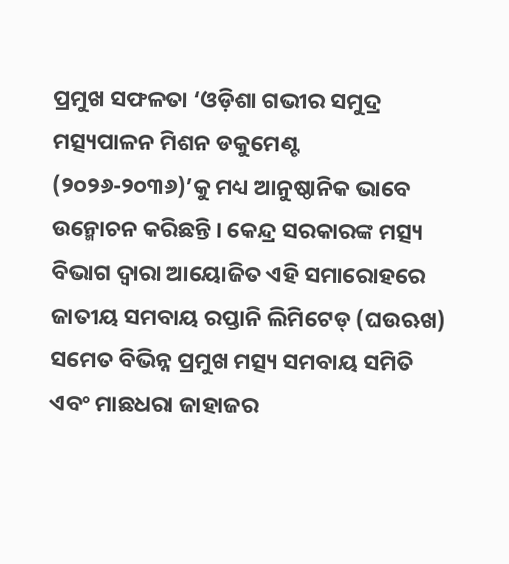ପ୍ରମୁଖ ସଫଳତା ‘ଓଡ଼ିଶା ଗଭୀର ସମୁଦ୍ର ମତ୍ସ୍ୟପାଳନ ମିଶନ ଡକୁମେଣ୍ଟ (୨୦୨୬-୨୦୩୬)’କୁ ମଧ୍ୟ ଆନୁଷ୍ଠାନିକ ଭାବେ ଉନ୍ମୋଚନ କରିଛନ୍ତି । କେନ୍ଦ୍ର ସରକାରଙ୍କ ମତ୍ସ୍ୟ ବିଭାଗ ଦ୍ୱାରା ଆୟୋଜିତ ଏହି ସମାରୋହରେ ଜାତୀୟ ସମବାୟ ରପ୍ତାନି ଲିମିଟେଡ୍ (ଘଉଋଖ) ସମେତ ବିଭିନ୍ନ ପ୍ରମୁଖ ମତ୍ସ୍ୟ ସମବାୟ ସମିତି ଏବଂ ମାଛଧରା ଜାହାଜର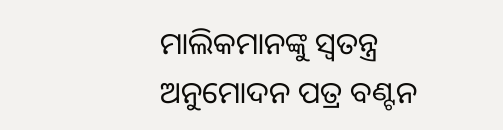ମାଲିକମାନଙ୍କୁ ସ୍ୱତନ୍ତ୍ର ଅନୁମୋଦନ ପତ୍ର ବଣ୍ଟନ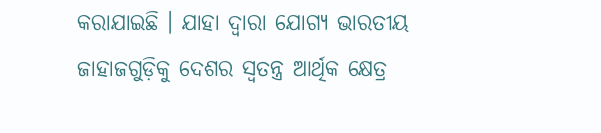କରାଯାଇଛି । ଯାହା ଦ୍ୱାରା ଯୋଗ୍ୟ ଭାରତୀୟ ଜାହାଜଗୁଡ଼ିକୁ ଦେଶର ସ୍ୱତନ୍ତ୍ର ଆର୍ଥିକ କ୍ଷେତ୍ର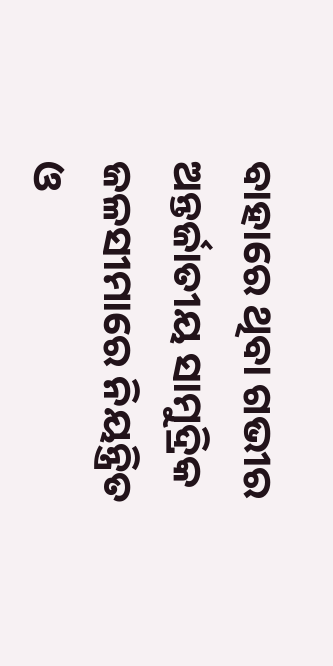ବାହାରେ ଥିବା ଗଭୀର ଅନ୍ତର୍ଜାତୀୟ ସାମୁଦ୍ରିକ ଜଳସୀମାରେ ନିୟନ୍ତ୍ରିତ ଓ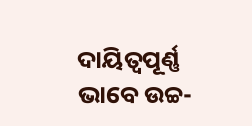ଦାୟିତ୍ୱପୂର୍ଣ୍ଣ ଭାବେ ଉଚ୍ଚ-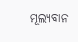ମୂଲ୍ୟବାନ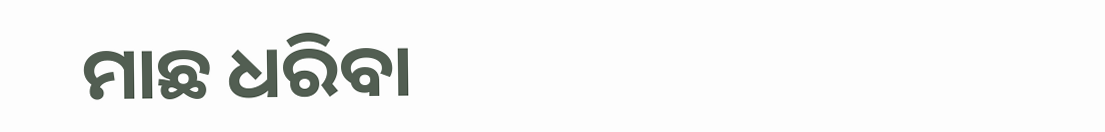ମାଛ ଧରିବା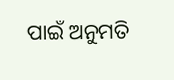ପାଇଁ ଅନୁମତି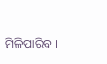ମିଳିପାରିବ ।